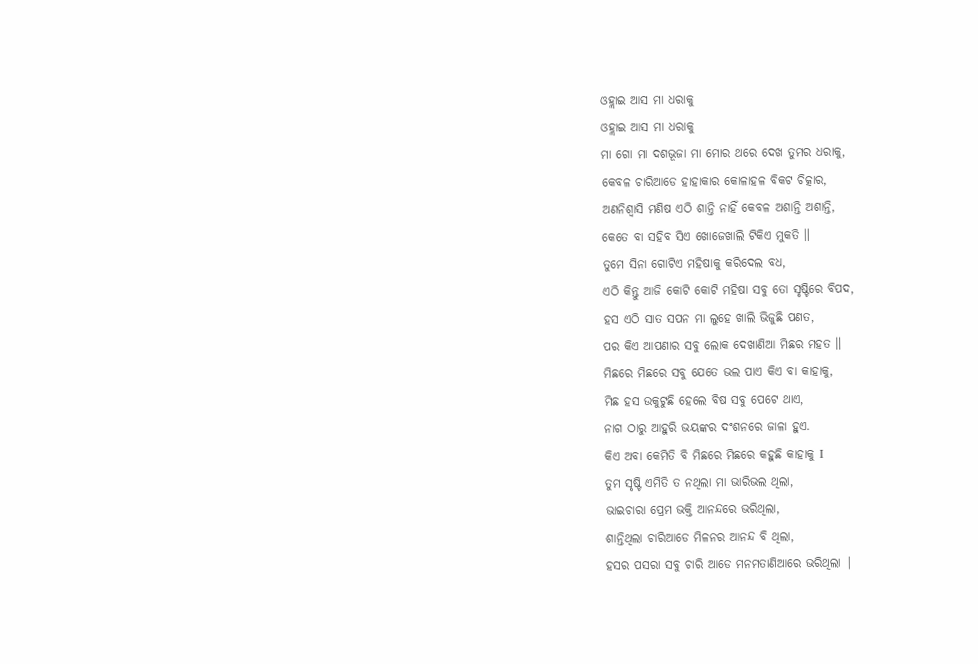ଓହ୍ଲାଇ ଆସ ମା ଧରାକୁ
ଓହ୍ଲାଇ ଆସ ମା ଧରାକୁ
ମା ଗୋ ମା ଦଶଭୂଜା ମା ମୋର ଥରେ ଦେଖ ତୁମର ଧରାକୁ,
କେବଳ ଚାରିଆଡେ ହାହାକାର କୋଳାହଳ ବିକଟ ଚିତ୍କାର,
ଅଣନିଶ୍ବାସି ମଣିଷ ଏଠି ଶାନ୍ତି ନାହିଁ କେବଳ ଅଶାନ୍ତି ଅଶାନ୍ତି,
କେତେ ବା ସହିବ ସିଏ ଖୋଜେଖାଲି ଟିକିଏ ମୁକତି ॥
ତୁମେ ସିନା ଗୋଟିଏ ମହିଷାକୁ କରିଦେଲ ବଧ,
ଏଠି କିନ୍ତୁ ଆଜି କୋଟି କୋଟି ମହିଷା ସବୁ ତୋ ସୃଷ୍ଟିରେ ବିପଦ,
ହସ ଏଠି ସାତ ସପନ ମା ଲୁହେ ଖାଲି ଭିଜୁଛି ପଣତ,
ପର କିଏ ଆପଣାର ସବୁ ଲୋକ ଦେଖାଣିଆ ମିଛର ମହତ ॥
ମିଛରେ ମିଛରେ ସବୁ ଯେତେ ଭଲ ପାଏ କିଏ ବା କାହାକୁ,
ମିଛ ହସ ଉକୁଟୁଛି ହେଲେ ବିଷ ସବୁ ପେଟେ ଥାଏ,
ନାଗ ଠାରୁ ଆହୁରି ଭୟଙ୍କର ଦଂଶନରେ ଜାଳା ହୁଏ.
କିଏ ଅବା କେମିତି ବି ମିଛରେ ମିଛରେ କହୁଛି କାହାକୁ I
ତୁମ ସୃଷ୍ଟି ଏମିତି ତ ନଥିଲା ମା ଭାରିଭଲ ଥିଲା,
ଭାଇଚାରା ପ୍ରେମ ଭକ୍ତି ଆନନ୍ଦରେ ଭରିଥିଲା,
ଶାନ୍ତିଥିଲା ଚାରିଆଡେ ମିଳନର ଆନନ୍ଦ ବି ଥିଲା,
ହସର ପସରା ସବୁ ଚାରି ଆଡେ ମନମତାଣିଆରେ ଭରିଥିଲା |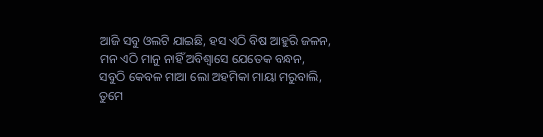ଆଜି ସବୁ ଓଲଟି ଯାଇଛି, ହସ ଏଠି ବିଷ ଆହୁରି ଜଳନ,
ମନ ଏଠି ମାନୁ ନାହିଁ ଅବିଶ୍ୱାସେ ଯେତେକ ବନ୍ଧନ,
ସବୁଠି କେବଳ ମାଆ ଲୋ ଅହମିକା ମାୟା ମରୁବାଲି,
ତୁମେ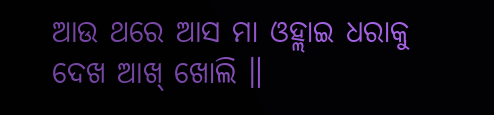ଆଉ ଥରେ ଆସ ମା ଓହ୍ଲାଇ ଧରାକୁ ଦେଖ ଆଖ୍ ଖୋଲି ॥